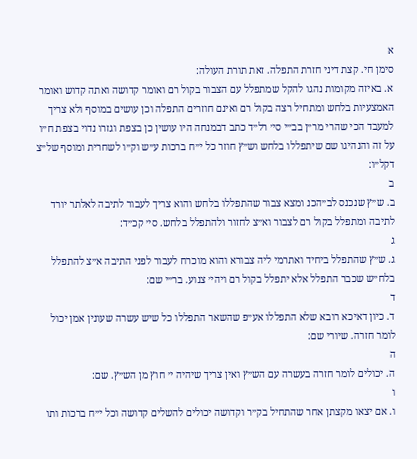א
סימן חי. קצת דיני חזרת התפלה. זאת תורת העולה:
א. באיזה מקומות נהגו להקל שמתפלל עם הצבור בקול רם ואומר קדושה ואתה קדוש ואומר האמצעיות בלחש ומתחיל רצה בקול רם ואינם חוזרים התפלה וכן עושים במוסף ולא צריך למעבד הכי שהרי מר״ן בב״י סי׳ רל״ד כתב דבמנחה היו עושין כן בצפת וגזרו נדוי בצפת ח״ו על זה והנהיגו שם שיתפללו בלחש וש״ץ חוזר כל י״ח ברכות ע״ש וק״ו לשחרית ומוסף של״צ דקל״ו:
ב
ב. ש״ץ שנכנס לב״הכנ ומצא צבור שהתפללו בלחש והוא צריך לעבור לתיבה לאלתר יורד לתיבה ומתפלל בקול רם לצבור וא״צ לחזור ולהתפלל בלחש. סי׳ קכ״ד:
ג
ג. ש״ץ שהתפלל ביחיד ואתרמי ליה צבורא והוא מוכרח לעבור לפני התיבה א״צ להתפלל בלח״ש שכבר התפלל אלא יתפלל בקול רם ויהי׳ צנוע. בר״י שם:
ד
ד. כיון דאיכא רובא שלא התפללו אע״פ שהשאר התפללו כל שיש עשרה שעונין אמן יכול לומר חזרה. שיורי שם:
ה
ה. יכולים לומר חזרה בעשרה עם הש״ץ ואין צריך שיהיה י׳ חוץ מן הש״ץ. שם:
ו
ו. אם יצאו מקצתן אחר שהתחיל בק״ר וקדושה יכולים להשלים קדושה וכל י״ח ברכות ותו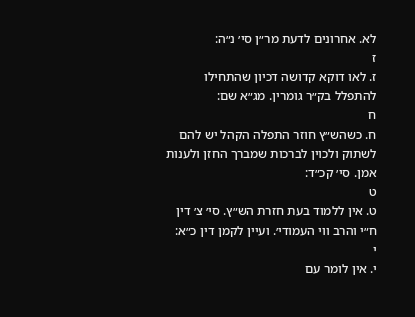לא. אחרונים לדעת מר״ן סי׳ נ״ה:
ז
ז. לאו דוקא קדושה דכיון שהתחילו להתפלל בק״ר גומרין. מג״א שם:
ח
ח. כשהש״ץ חוזר התפלה הקהל יש להם לשתוק ולכוין לברכות שמברך החזן ולענות אמן. סי׳ קכ״ד:
ט
ט. אין ללמוד בעת חזרת הש״ץ. סי׳ צ׳ דין ח״י והרב ווי העמודי׳. ועיין לקמן דין כ״א:
י
י. אין לומר עם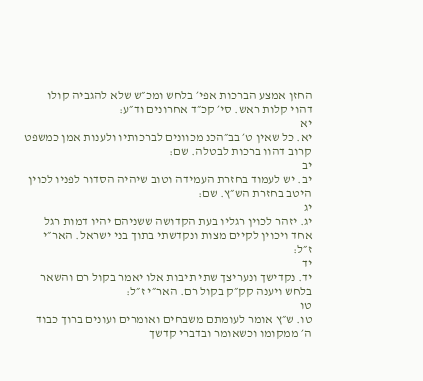החזן אמצע הברכות אפי׳ בלחש ומכ״ש שלא להגביה קולו דהוי קלות ראש. סי׳ קכ״ד אחרונים וד״ע:
יא
יא. כל שאין ט׳ בב״הכנ מכוונים לברכותיו ולענות אמן כמשפט קרוב דהוו ברכות לבטלה. שם:
יב
יב. יש לעמוד בחזרת העמידה וטוב שיהיה הסדור לפניו לכוין היטב בחזרת הש״ץ. שם:
יג
יג. יזהר לכוין רגליו בעת הקדושה ששניהם יהיו דמות רגל אחד ויכוין לקיים מצות ונקדשתי בתוך בני ישראל. האר״י ז״ל:
יד
יד. נקדישך ונעריצך שתי תיבות אלו יאמר בקול רם והשאר בלחש ויענה קק״ק בקול רם. האר״י ז״ל:
טו
טו. ש״ץ אומר לעומתם משבחים ואומרים ועונים ברוך כבוד ה׳ ממקומו וכשאומר ובדברי קדשך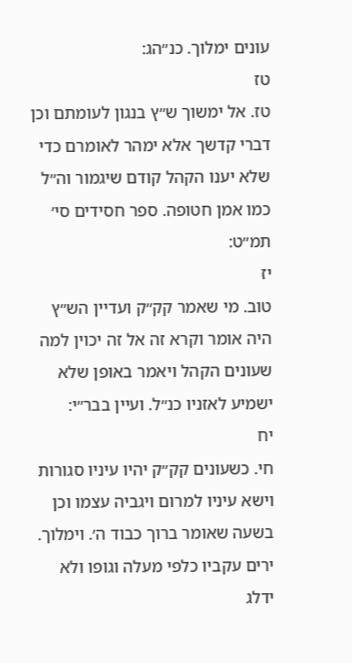עונים ימלוך. כנ״הג:
טז
טז. אל ימשוך ש״ץ בנגון לעומתם וכן דברי קדשך אלא ימהר לאומרם כדי שלא יענו הקהל קודם שיגמור וה״ל כמו אמן חטופה. ספר חסידים סי׳ תמ״ט:
יז
טוב. מי שאמר קק״ק ועדיין הש״ץ היה אומר וקרא זה אל זה יכוין למה שעונים הקהל ויאמר באופן שלא ישמיע לאזניו כנ״ל. ועיין בבר״י:
יח
חי. כשעונים קק״ק יהיו עיניו סגורות וישא עיניו למרום ויגביה עצמו וכן בשעה שאומר ברוך כבוד ה׳. וימלוך. ירים עקביו כלפי מעלה וגופו ולא ידלג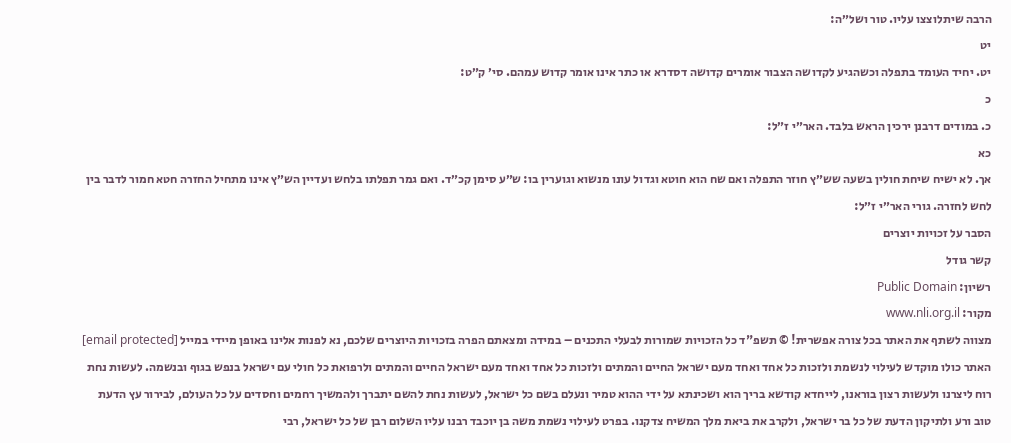הרבה שיתלוצצו עליו. טור ושל״ה:
יט
יט. יחיד העומד בתפלה וכשהגיע לקדושה הצבור אומרים קדושה דסדרא או כתר אינו אומר קדוש עמהם. סי׳ ק״ט:
כ
כ. במודים דרבנן ירכין הראש בלבד. האר״י ז״ל:
כא
אך. לא ישיח שיחת חולין בשעה שש״ץ חוזר התפלה ואם שח הוא חוטא וגדול עונו מנשוא וגוערין בו: ש״ע סימן קכ״ד. ואם גמר תפלתו בלחש ועדיין הש״ץ אינו מתחיל החזרה חטא חמור לדבר בין לחש לחזרה. גורי האר״י ז״ל:
הסבר על זכויות יוצרים
קשר גודל
רשיון: Public Domain
מקור: www.nli.org.il
מצווה לשתף את האתר בכל צורה אפשרית! © תשפ"ד כל הזכויות שמורות לבעלי התכנים – במידה ומצאתם הפרה בזכויות היוצרים שלכם, נא לפנות אלינו באופן מיידי במייל [email protected] האתר כולו מוקדש לעילוי לנשמת ולזכות כל אחד ואחד מעם ישראל החיים והמתים ולזכות כל אחד ואחד מעם ישראל החיים והמתים ולרפואת כל חולי עם ישראל בנפש בגוף ובנשמה. לעשות נחת רוח ליצרנו ולעשות רצון בוראנו, לייחדא קודשא בריך הוא ושכינתא על ידי ההוא טמיר ונעלם בשם כל ישראל, לעשות נחת להשם יתברך ולהמשיך רחמים וחסדים על כל העולם, לבירור עץ הדעת טוב ורע ולתיקון הדעת של כל בר ישראל, ולקרב את ביאת מלך המשיח צדקנו. בפרט לעילוי נשמת משה בן יוכבד רבנו עליו השלום רבן של כל ישראל, רבי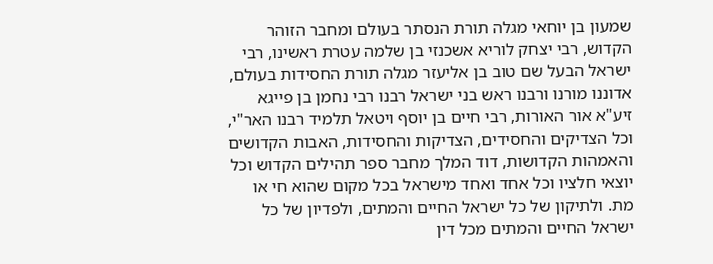שמעון בן יוחאי מגלה תורת הנסתר בעולם ומחבר הזוהר הקדוש, רבי יצחק לוריא אשכנזי בן שלמה עטרת ראשינו, רבי ישראל הבעל שם טוב בן אליעזר מגלה תורת החסידות בעולם, אדוננו מורנו ורבנו ראש בני ישראל רבנו רבי נחמן בן פייגא זיע"א אור האורות, רבי חיים בן יוסף ויטאל תלמיד רבנו האר"י, וכל הצדיקים והחסידים, הצדיקות והחסידות, האבות הקדושים והאמהות הקדושות, דוד המלך מחבר ספר תהילים הקדוש וכל יוצאי חלציו וכל אחד ואחד מישראל בכל מקום שהוא חי או מת. ולתיקון של כל ישראל החיים והמתים, ולפדיון של כל ישראל החיים והמתים מכל דין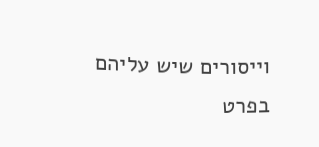וייסורים שיש עליהם בפרט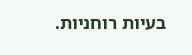בעיות רוחניות.